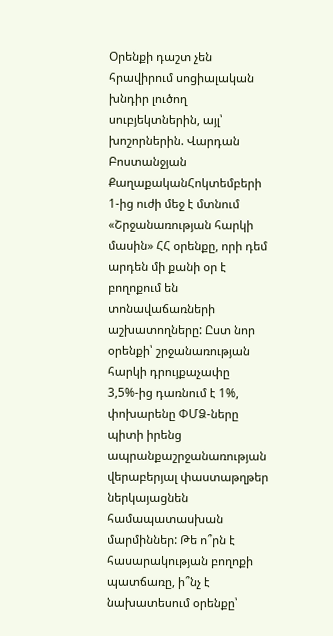Օրենքի դաշտ չեն հրավիրում սոցիալական խնդիր լուծող սուբյեկտներին, այլ՝ խոշորներին. Վարդան Բոստանջյան
ՔաղաքականՀոկտեմբերի 1-ից ուժի մեջ է մտնում «Շրջանառության հարկի մասին» ՀՀ օրենքը, որի դեմ արդեն մի քանի օր է բողոքում են տոնավաճառների աշխատողները: Ըստ նոր օրենքի՝ շրջանառության հարկի դրույքաչափը 3,5%-ից դառնում է 1%, փոխարենը ՓՄՁ-ները պիտի իրենց ապրանքաշրջանառության վերաբերյալ փաստաթղթեր ներկայացնեն համապատասխան մարմիններ: Թե ո՞րն է հասարակության բողոքի պատճառը, ի՞նչ է նախատեսում օրենքը՝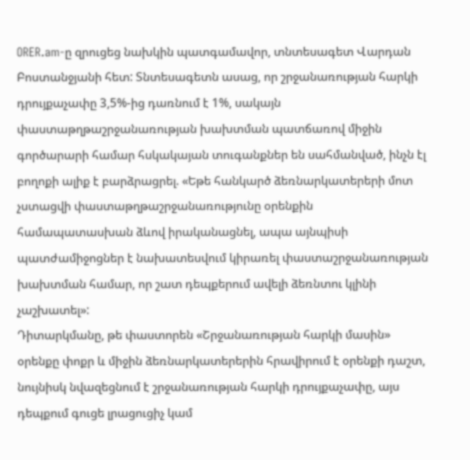ORER.am-ը զրուցեց նախկին պատգամավոր, տնտեսագետ Վարդան Բոստանջյանի հետ: Տնտեսագետն ասաց, որ շրջանառության հարկի դրույքաչափը 3,5%-ից դառնում է 1%, սակայն փաստաթղթաշրջանառության խախտման պատճառով միջին գործարարի համար հսկակայան տուգանքներ են սահմանված, ինչն էլ բողոքի ալիք է բարձրացրել. «Եթե հանկարծ ձեռնարկատերերի մոտ չստացվի փաստաթղթաշրջանառությունը օրենքին համապատասխան ձևով իրականացնել, ապա այնպիսի պատժամիջոցներ է նախատեսվում կիրառել փաստաշրջանառության խախտման համար, որ շատ դեպքերում ավելի ձեռնտու կլինի չաշխատել»:
Դիտարկմանը, թե փաստորեն «Շրջանառության հարկի մասին» օրենքը փոքր և միջին ձեռնարկատերերին հրավիրում է օրենքի դաշտ, նույնիսկ նվազեցնում է շրջանառության հարկի դրույքաչափը, այս դեպքում գուցե լրացուցիչ կամ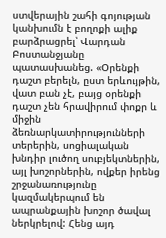ստվերային շահի գոյության կանխումն է բողոքի ալիք բարձրացրել՝ Վարդան Բոստանջյանը պատասխանեց. «Օրենքի դաշտ բերելն, ըստ երևույթին, վատ բան չէ, բայց օրենքի դաշտ չեն հրավիրում փոքր և միջին ձեռնարկատիրությունների տերերին, սոցիալական խնդիր լուծող սուբյեկտներին, այլ խոշորներին, ովքեր իրենց շրջանառությունը կազմակերպում են ապրանքային խոշոր ծավալ ներկրելով: Հենց այդ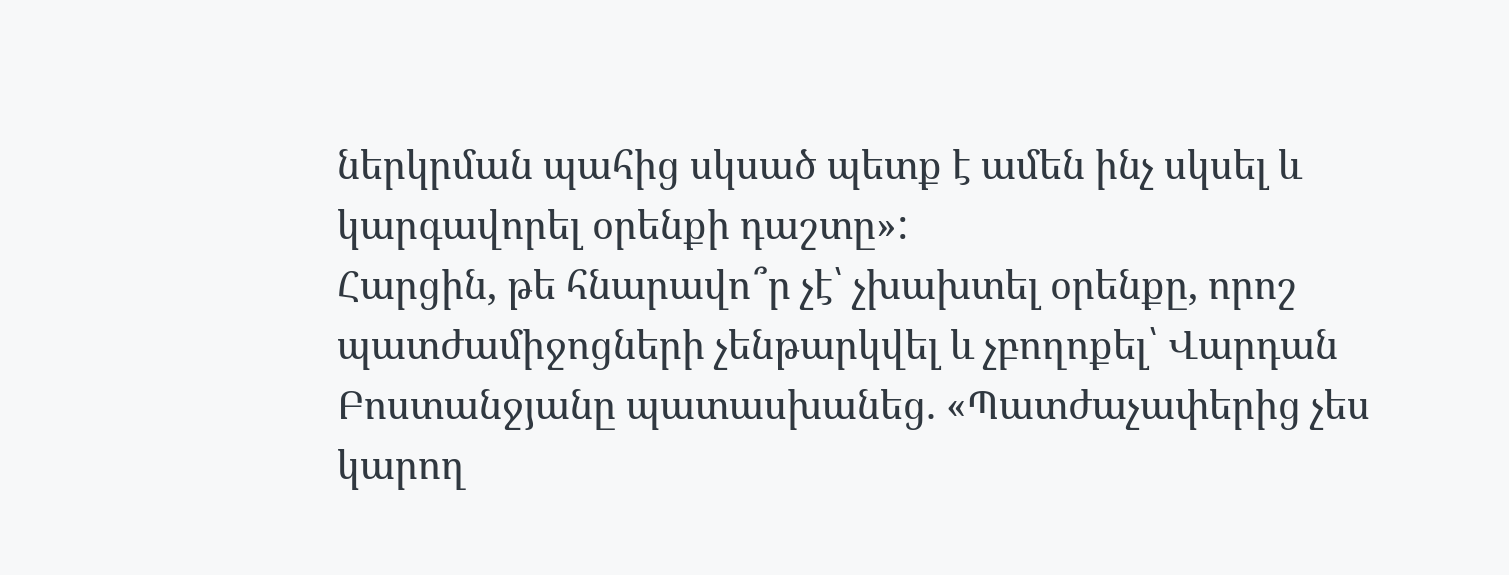ներկրման պահից սկսած պետք է ամեն ինչ սկսել և կարգավորել օրենքի դաշտը»:
Հարցին, թե հնարավո՞ր չէ՝ չխախտել օրենքը, որոշ պատժամիջոցների չենթարկվել և չբողոքել՝ Վարդան Բոստանջյանը պատասխանեց. «Պատժաչափերից չես կարող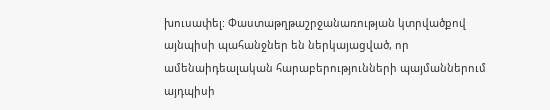խուսափել: Փաստաթղթաշրջանառության կտրվածքով այնպիսի պահանջներ են ներկայացված, որ ամենաիդեալական հարաբերությունների պայմաններում այդպիսի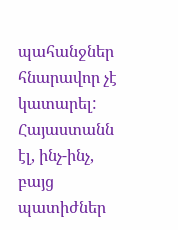պահանջներ հնարավոր չէ կատարել: Հայաստանն էլ, ինչ-ինչ, բայց պատիժներ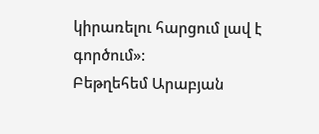կիրառելու հարցում լավ է գործում»:
Բեթղեհեմ Արաբյան